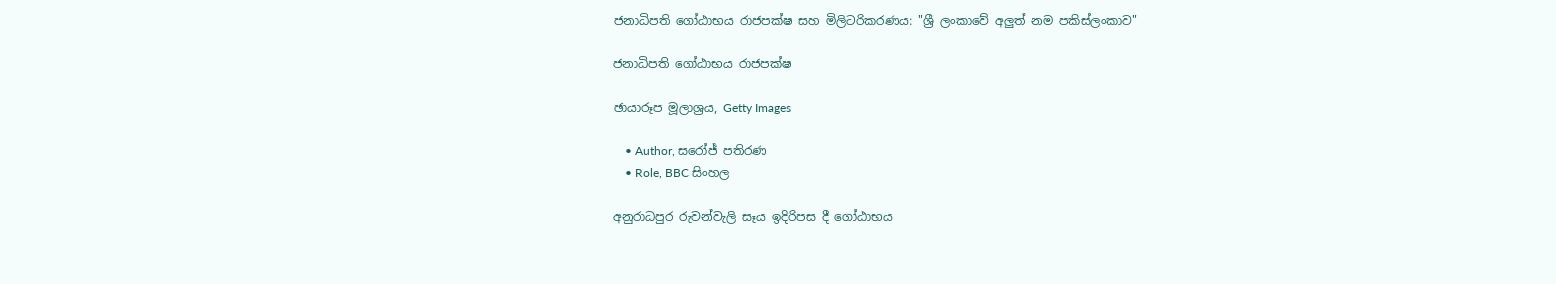ජනාධිපති ගෝඨාභය රාජපක්ෂ සහ මිලිටරිකරණය: "ශ්‍රී ලංකාවේ අලුත් නම පකිස්ලංකාව"

ජනාධිපති ගෝඨාභය රාජපක්ෂ

ඡායාරූප මූලාශ්‍රය, Getty Images

    • Author, සරෝජ් පතිරණ
    • Role, BBC සිංහල

අනුරාධපුර රුවන්වැලි සෑය ඉදිරිපස දී ගෝඨාභය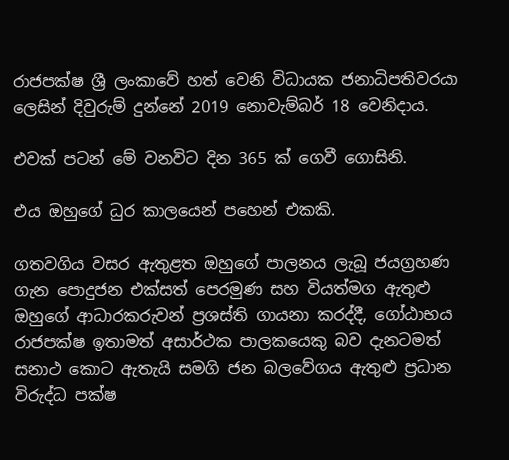රාජපක්ෂ ශ්‍රී ලංකාවේ හත් වෙනි විධායක ජනාධිපතිවරයා ලෙසින් දිවුරුම් දුන්නේ 2019 නොවැම්බර් 18 වෙනිදාය.

එවක් පටන් මේ වනවිට දින 365 ක් ගෙවී ගොසිනි.

එය ඔහුගේ ධුර කාලයෙන් පහෙන් එකකි.

ගතවගිය වසර ඇතුළත ඔහුගේ පාලනය ලැබූ ජයග්‍රහණ ගැන පොදුජන එක්සත් පෙරමුණ සහ වියත්මග ඇතුළු ඔහුගේ ආධාරකරුවන් ප්‍රශස්ති ගායනා කරද්දී, ගෝඨාභය රාජපක්ෂ ඉතාමත් අසාර්ථක පාලකයෙකු බව දැනටමත් සනාථ කොට ඇතැයි සමගි ජන බලවේගය ඇතුළු ප්‍රධාන විරුද්ධ පක්ෂ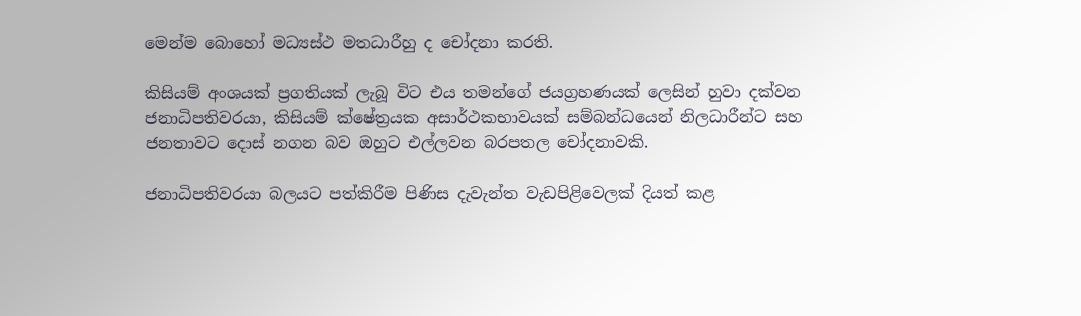මෙන්ම බොහෝ මධ්‍යස්ථ මතධාරීහු ද චෝදනා කරති.

කිසියම් අංශයක් ප්‍රගතියක් ලැබූ විට එය තමන්ගේ ජයග්‍රහණයක් ලෙසින් හුවා දක්වන ජනාධිපතිවරයා, කිසියම් ක්ෂේත්‍රයක අසාර්ථකභාවයක් සම්බන්ධයෙන් නිලධාරීන්ට සහ ජනතාවට දොස් නගන බව ඔහුට එල්ලවන බරපතල චෝදනාවකි.

ජනාධිපතිවරයා බලයට පත්කිරීම පිණිස දැවැන්ත වැඩපිළිවෙලක් දියත් කළ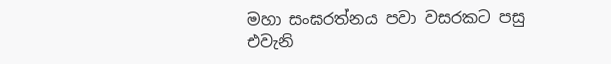මහා සංඝරත්නය පවා වසරකට පසු එවැනි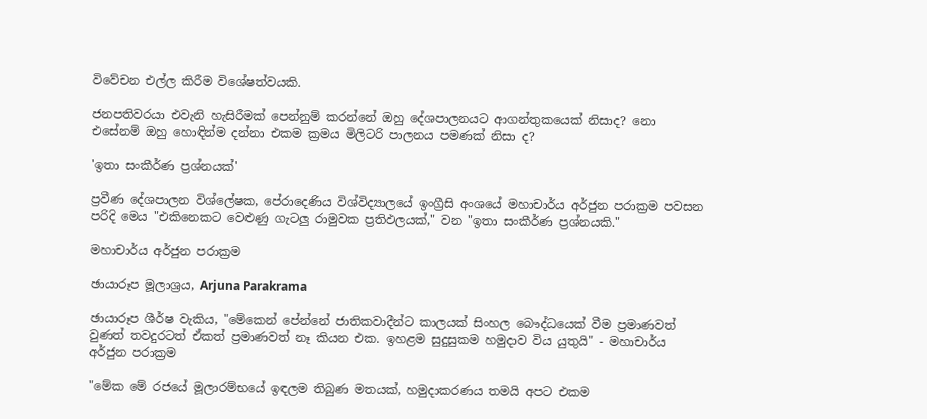විවේචන එල්ල කිරීම විශේෂත්වයකි.

ජනපතිවරයා එවැනි හැසිරීමක් පෙන්නුම් කරන්නේ ඔහු දේශපාලනයට ආගන්තුකයෙක් නිසාද? නො එසේනම් ඔහු හොඳින්ම දන්නා එකම ක්‍රමය මිලිටරි පාලනය පමණක් නිසා ද?

'ඉතා සංකීර්ණ ප්‍රශ්නයක්'

ප්‍රවීණ දේශපාලන විශ්ලේෂක, පේරාදෙණිය විශ්විද්‍යාලයේ ඉංග්‍රීසි අංශයේ මහාචාර්ය අර්ජුන පරාක්‍රම පවසන පරිදි මෙය "එකිනෙකට වෙළුණු ගැටලු රාමුවක ප්‍රතිඵලයක්," වන "ඉතා සංකීර්ණ ප්‍රශ්නයකි."

මහාචාර්ය අර්ජුන පරාක්‍රම

ඡායාරූප මූලාශ්‍රය, Arjuna Parakrama

ඡායාරූප ශීර්ෂ වැකිය, "මේකෙන් පේන්නේ ජාතිකවාදීන්ට කාලයක් සිංහල බෞද්ධයෙක් වීම ප්‍රමාණවත් වුණත් තවදුරටත් ඒකත් ප්‍රමාණවත් නෑ කියන එක. ඉහළම සුදුසුකම හමුදාව විය යුතුයි" - මහාචාර්ය අර්ජුන පරාක්‍රම

"මේක මේ රජයේ මූලාරම්භයේ ඉඳලම තිබුණ මතයක්, හමුදාකරණය තමයි අපට එකම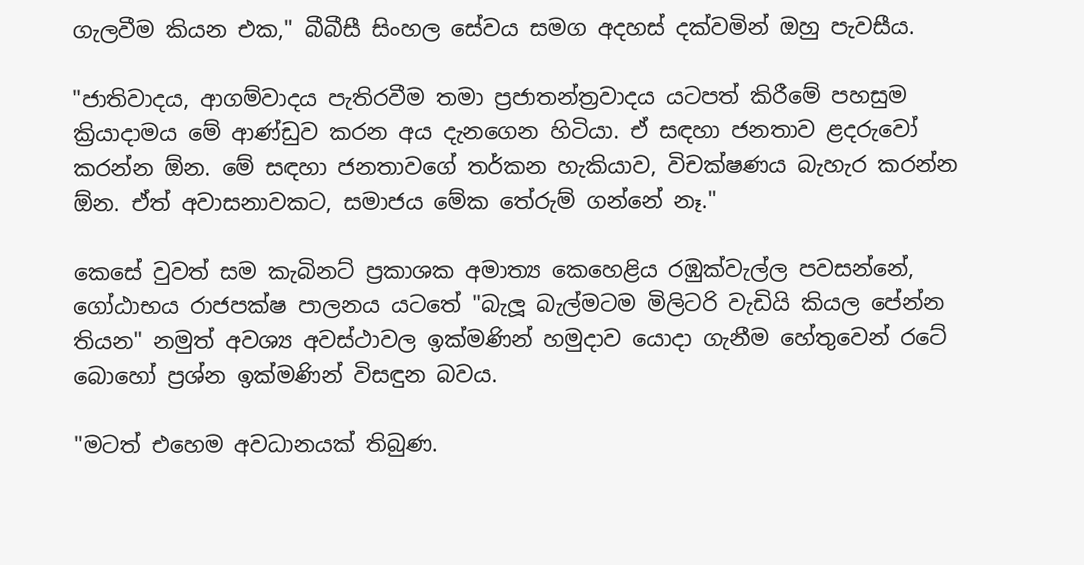ගැලවීම කියන එක," බීබීසී සිංහල සේවය සමග අදහස් දක්වමින් ඔහු පැවසීය.

"ජාතිවාදය, ආගම්වාදය පැතිරවීම තමා ප්‍රජාතන්ත්‍රවාදය යටපත් කිරීමේ පහසුම ක්‍රියාදාමය මේ ආණ්ඩුව කරන අය දැනගෙන හිටියා. ඒ සඳහා ජනතාව ළදරුවෝ කරන්න ඕන. මේ සඳහා ජනතාවගේ තර්කන හැකියාව, විචක්ෂණය බැහැර කරන්න ඕන. ඒත් අවාසනාවකට, සමාජය මේක තේරුම් ගන්නේ නෑ."

කෙසේ වුවත් සම කැබිනට් ප්‍රකාශක අමාත්‍ය කෙහෙළිය රඹුක්වැල්ල පවසන්නේ, ගෝඨාභය රාජපක්ෂ පාලනය යටතේ "බැලූ බැල්මටම මිලිටරි වැඩියි කියල පේන්න තියන" නමුත් අවශ්‍ය අවස්ථාවල ඉක්මණින් හමුදාව යොදා ගැනීම හේතුවෙන් රටේ බොහෝ ප්‍රශ්න ඉක්මණින් විසඳුන බවය.

"මටත් එහෙම අවධානයක් තිබුණ.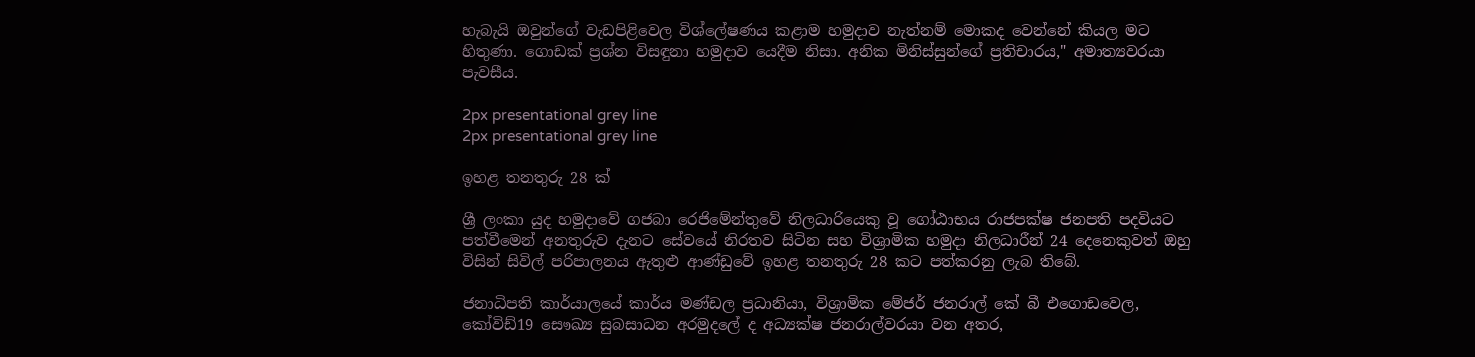හැබැයි ඔවුන්ගේ වැඩපිළිවෙල විශ්ලේෂණය කළාම හමුදාව නැත්නම් මොකද වෙන්නේ කියල මට හිතුණා. ගොඩක් ප්‍රශ්න විසඳුනා හමුදාව යෙදීම නිසා. අනික මිනිස්සුන්ගේ ප්‍රතිචාරය," අමාත්‍යවරයා පැවසීය.

2px presentational grey line
2px presentational grey line

ඉහළ තනතුරු 28 ක්

ශ්‍රී ලංකා යුද හමුදාවේ ගජබා රෙජිමේන්තුවේ නිලධාරියෙකු වූ ගෝඨාභය රාජපක්ෂ ජනපති පදවියට පත්වීමෙන් අනතුරුව දැනට සේවයේ නිරතව සිටින සහ විශ්‍රාමික හමුදා නිලධාරීන් 24 දෙනෙකුවත් ඔහු විසින් සිවිල් පරිපාලනය ඇතුළු ආණ්ඩුවේ ඉහළ තනතුරු 28 කට පත්කරනු ලැබ තිබේ.

ජනාධිපති කාර්යාලයේ කාර්ය මණ්ඩල ප්‍රධානියා, විශ්‍රාමික මේජර් ජනරාල් කේ බී එගොඩවෙල, කෝවිඩ්19 සෞඛ්‍ය සුබසාධන අරමුදලේ ද අධ්‍යක්ෂ ජනරාල්වරයා වන අතර,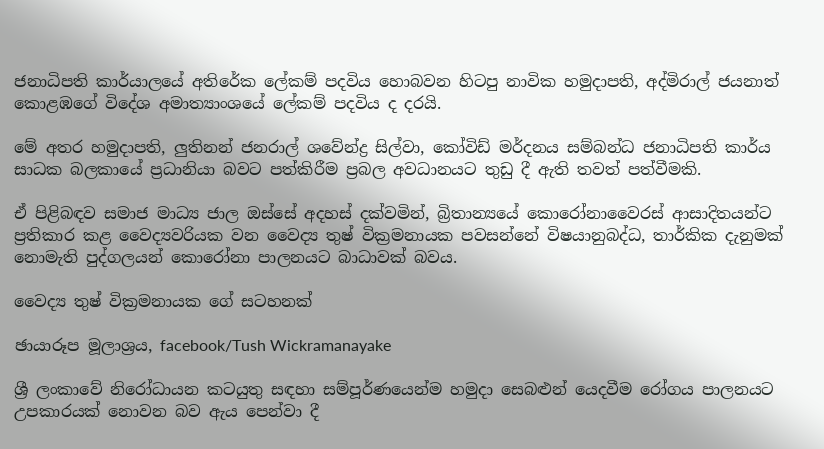ජනාධිපති කාර්යාලයේ අතිරේක ලේකම් පදවිය හොබවන හිටපු නාවික හමුදාපති, අද්මිරාල් ජයනාත් කොළඹගේ විදේශ අමාත්‍යාංශයේ ලේකම් පදවිය ද දරයි.

මේ අතර හමුදාපති, ලුතිනන් ජනරාල් ශවේන්ද්‍ර සිල්වා, කෝවිඩ් මර්දනය සම්බන්ධ ජනාධිපති කාර්ය සාධක බලකායේ ප්‍රධානියා බවට පත්කිරීම ප්‍රබල අවධානයට තුඩු දී ඇති තවත් පත්වීමකි.

ඒ පිළිබඳව සමාජ මාධ්‍ය ජාල ඔස්සේ අදහස් දක්වමින්, බ්‍රිතාන්‍යයේ කොරෝනාවෛරස් ආසාදිතයන්ට ප්‍රතිකාර කළ වෛද්‍යවරියක වන වෛද්‍ය තුෂ් වික්‍රමනායක පවසන්නේ විෂයානුබද්ධ, තාර්කික දැනුමක් නොමැති පුද්ගලයන් කොරෝනා පාලනයට බාධාවක් බවය.

වෛද්‍ය තුෂ් වික්‍රමනායක ගේ සටහනක්

ඡායාරූප මූලාශ්‍රය, facebook/Tush Wickramanayake

ශ්‍රී ලංකාවේ නිරෝධායන කටයුතු සඳහා සම්පූර්ණයෙන්ම හමුදා සෙබළුන් යෙදවීම රෝගය පාලනයට උපකාරයක් නොවන බව ඇය පෙන්වා දී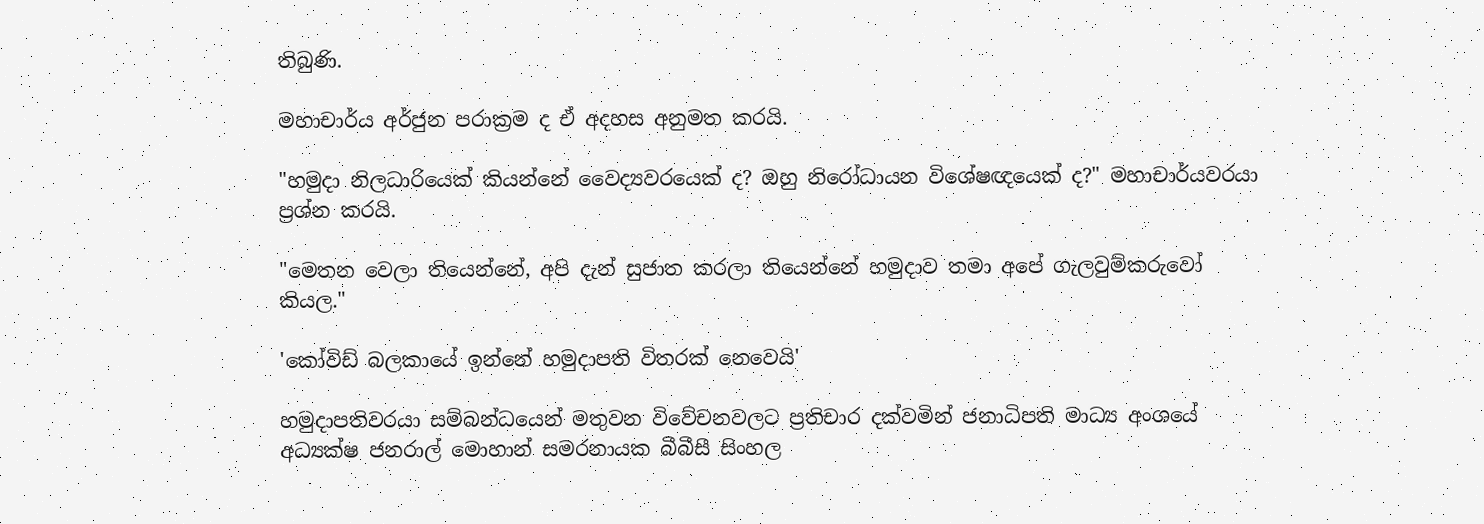තිබුණි.

මහාචාර්ය අර්ජුන පරාක්‍රම ද ඒ අදහස අනුමත කරයි.

"හමුදා නිලධාරියෙක් කියන්නේ වෛද්‍යවරයෙක් ද? ඔහු නිරෝධායන විශේෂඥයෙක් ද?" මහාචාර්යවරයා ප්‍රශ්න කරයි.

"මෙතන වෙලා තියෙන්නේ, අපි දැන් සුජාත කරලා තියෙන්නේ හමුදාව තමා අපේ ගැලවුම්කරුවෝ කියල."

'කෝවිඩ් බලකායේ ඉන්නේ හමුදාපති විතරක් නෙවෙයි'

හමුදාපතිවරයා සම්බන්ධයෙන් මතුවන විවේචනවලට ප්‍රතිචාර දක්වමින් ජනාධිපති මාධ්‍ය අංශයේ අධ්‍යක්ෂ ජනරාල් මොහාන් සමරනායක බීබීසී සිංහල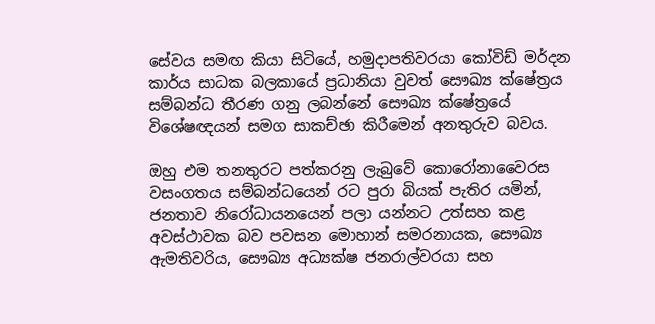සේවය සමඟ කියා සිටියේ, හමුදාපතිවරයා කෝවිඩ් මර්දන කාර්ය සාධක බලකායේ ප්‍රධානියා වුවත් සෞඛ්‍ය ක්ෂේත්‍රය සම්බන්ධ තීරණ ගනු ලබන්නේ සෞඛ්‍ය ක්ෂේත්‍රයේ විශේෂඥයන් සමග සාකච්ඡා කිරීමෙන් අනතුරුව බවය.

ඔහු එම තනතුරට පත්කරනු ලැබුවේ කොරෝනාවෛරස වසංගතය සම්බන්ධයෙන් රට පුරා බියක් පැතිර යමින්, ජනතාව නිරෝධායනයෙන් පලා යන්නට උත්සහ කළ අවස්ථාවක බව පවසන මොහාන් සමරනායක, සෞඛ්‍ය ඇමතිවරිය, සෞඛ්‍ය අධ්‍යක්ෂ ජනරාල්වරයා සහ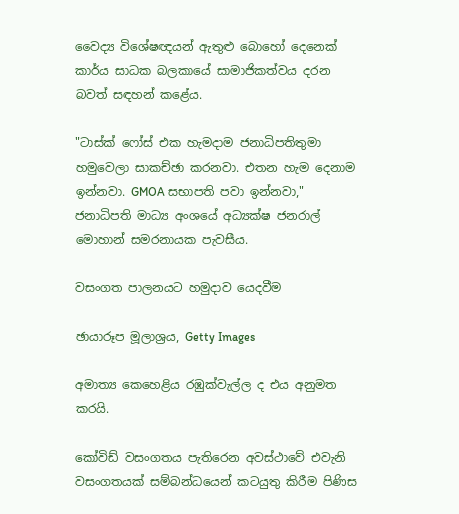වෛද්‍ය විශේෂඥයන් ඇතුළු බොහෝ දෙනෙක් කාර්ය සාධක බලකායේ සාමාජිකත්වය දරන බවත් සඳහන් කළේය.

"ටාස්ක් ෆෝස් එක හැමදාම ජනාධිපතිතුමා හමුවෙලා සාකච්ඡා කරනවා. එතන හැම දෙනාම ඉන්නවා. GMOA සභාපති පවා ඉන්නවා," ජනාධිපති මාධ්‍ය අංශයේ අධ්‍යක්ෂ ජනරාල් මොහාන් සමරනායක පැවසීය.

වසංගත පාලනයට හමුදාව යෙදවීම

ඡායාරූප මූලාශ්‍රය, Getty Images

අමාත්‍ය කෙහෙළිය රඹුක්වැල්ල ද එය අනුමත කරයි.

කෝවිඩ් වසංගතය පැතිරෙන අවස්ථාවේ එවැනි වසංගතයක් සම්බන්ධයෙන් කටයුතු කිරීම පිණිස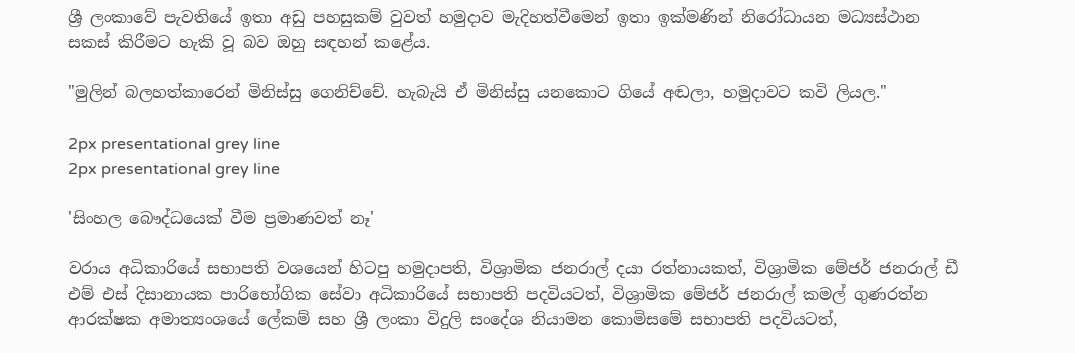ශ්‍රී ලංකාවේ පැවතියේ ඉතා අඩු පහසුකම් වුවත් හමුදාව මැදිහත්වීමෙන් ඉතා ඉක්මණින් නිරෝධායන මධ්‍යස්ථාන සකස් කිරීමට හැකි වූ බව ඔහු සඳහන් කළේය.

"මුලින් බලහත්කාරෙන් මිනිස්සු ගෙනිච්චේ. හැබැයි ඒ මිනිස්සු යනකොට ගියේ අඬලා, හමුදාවට කවි ලියල."

2px presentational grey line
2px presentational grey line

'සිංහල බෞද්ධයෙක් වීම ප්‍රමාණවත් නෑ'

වරාය අධිකාරියේ සභාපති වශයෙන් හිටපු හමුදාපති, විශ්‍රාමික ජනරාල් දයා රත්නායකත්, විශ්‍රාමික මේජර් ජනරාල් ඩී එම් එස් දිසානායක පාරිභෝගික සේවා අධිකාරියේ සභාපති පදවියටත්, විශ්‍රාමික මේජර් ජනරාල් කමල් ගුණරත්න ආරක්ෂක අමාත්‍යංශයේ ලේකම් සහ ශ්‍රී ලංකා විදුලි සංදේශ නියාමන කොමිසමේ සභාපති පදවියටත්,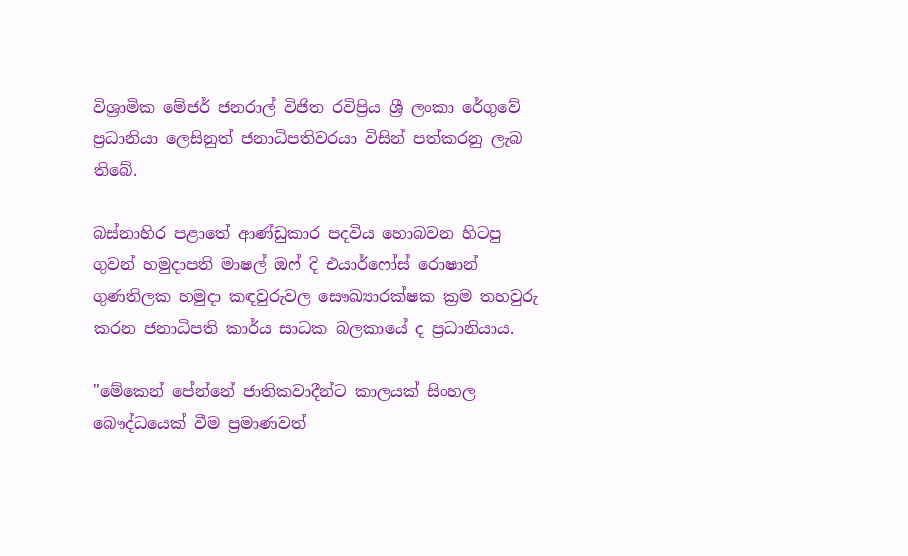විශ්‍රාමික මේජර් ජනරාල් විජිත රවිප්‍රිය ශ්‍රී ලංකා රේගුවේ ප්‍රධානියා ලෙසිනුත් ජනාධිපතිවරයා විසින් පත්කරනු ලැබ තිබේ.

බස්නාහිර පළාතේ ආණ්ඩුකාර පදවිය හොබවන හිටපු ගුවන් හමුදාපති මාෂල් ඔෆ් දි එයාර්ෆෝස් රොෂාන් ගුණතිලක හමුදා කඳවුරුවල සෞඛ්‍යාරක්ෂක ක්‍රම තහවුරු කරන ජනාධිපති කාර්ය සාධක බලකායේ ද ප්‍රධානියාය.

"මේකෙන් පේන්නේ ජාතිකවාදීන්ට කාලයක් සිංහල බෞද්ධයෙක් වීම ප්‍රමාණවත්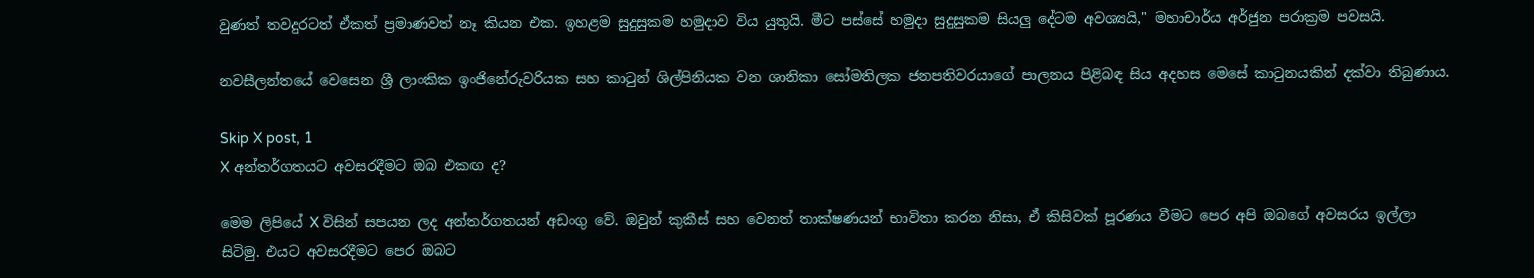වුණත් තවදුරටත් ඒකත් ප්‍රමාණවත් නෑ කියන එක. ඉහළම සුදුසුකම හමුදාව විය යුතුයි. මීට පස්සේ හමුදා සුදුසුකම සියලු දේටම අවශ්‍යයි," මහාචාර්ය අර්ජුන පරාක්‍රම පවසයි.

නවසීලන්තයේ වෙසෙන ශ්‍රී ලාංකික ඉංජිනේරුවරියක සහ කාටුන් ශිල්පිනියක වන ශානිකා සෝමතිලක ජනපතිවරයාගේ පාලනය පිළිබඳ සිය අදහස මෙසේ කාටුනයකින් දක්වා තිබුණාය.

Skip X post, 1
X අන්තර්ගතයට අවසරදීමට ඔබ එකඟ ද?

මෙම ලිපියේ X විසින් සපයන ලද අන්තර්ගතයන් අඩංගු වේ. ඔවුන් කුකීස් සහ වෙනත් තාක්ෂණයන් භාවිතා කරන නිසා, ඒ කිසිවක් පූරණය වීමට පෙර අපි ඔබගේ අවසරය ඉල්ලා සිටිමු. එයට අවසරදීමට පෙර ඔබට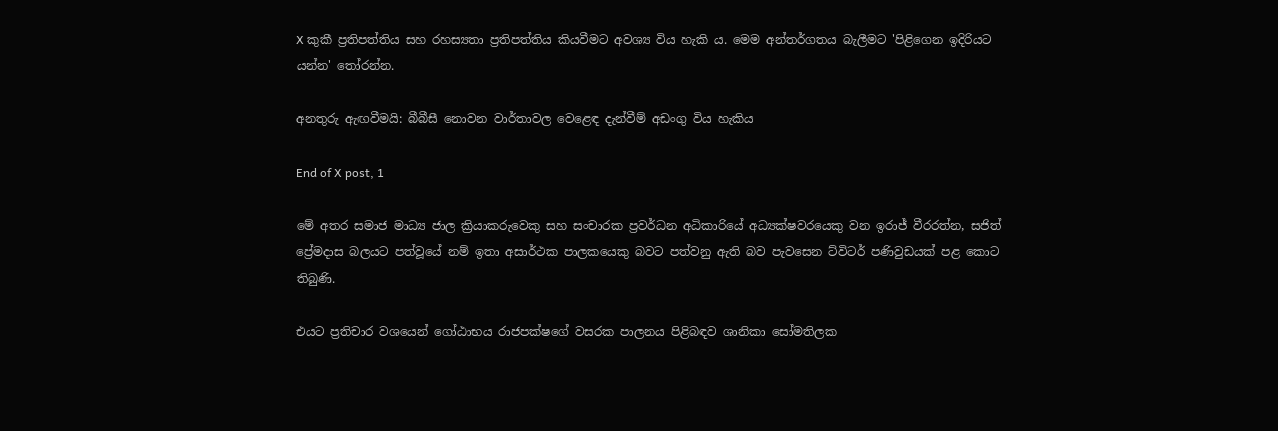X කුකී ප්‍රතිපත්තිය සහ රහස්‍යතා ප්‍රතිපත්තිය කියවීමට අවශ්‍ය විය හැකි ය. මෙම අන්තර්ගතය බැලීමට 'පිළිගෙන ඉදිරියට යන්න' තෝරන්න.

අනතුරු ඇඟවීමයි: බීබීසී නොවන වාර්තාවල වෙළෙඳ දැන්වීම් අඩංගු විය හැකිය

End of X post, 1

මේ අතර සමාජ මාධ්‍ය ජාල ක්‍රියාකරුවෙකු සහ සංචාරක ප්‍රවර්ධන අධිකාරියේ අධ්‍යක්ෂවරයෙකු වන ඉරාජ් වීරරත්න, සජිත් ප්‍රේමදාස බලයට පත්වූයේ නම් ඉතා අසාර්ථක පාලකයෙකු බවට පත්වනු ඇති බව පැවසෙන ට්විටර් පණිවුඩයක් පළ කොට තිබුණි.

එයට ප්‍රතිචාර වශයෙන් ගෝඨාභය රාජපක්ෂගේ වසරක පාලනය පිළිබඳව ශානිකා සෝමතිලක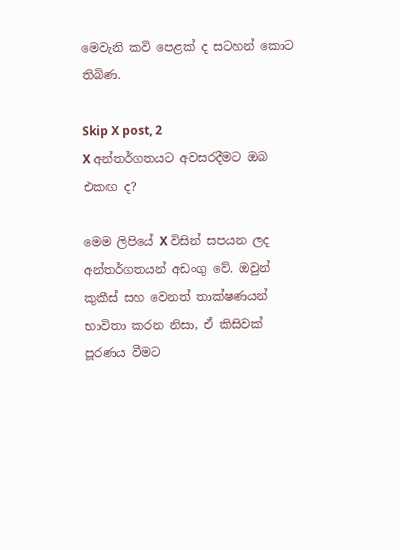මෙවැනි කවි පෙළක් ද සටහන් කොට තිබිණ.

Skip X post, 2
X අන්තර්ගතයට අවසරදීමට ඔබ එකඟ ද?

මෙම ලිපියේ X විසින් සපයන ලද අන්තර්ගතයන් අඩංගු වේ. ඔවුන් කුකීස් සහ වෙනත් තාක්ෂණයන් භාවිතා කරන නිසා, ඒ කිසිවක් පූරණය වීමට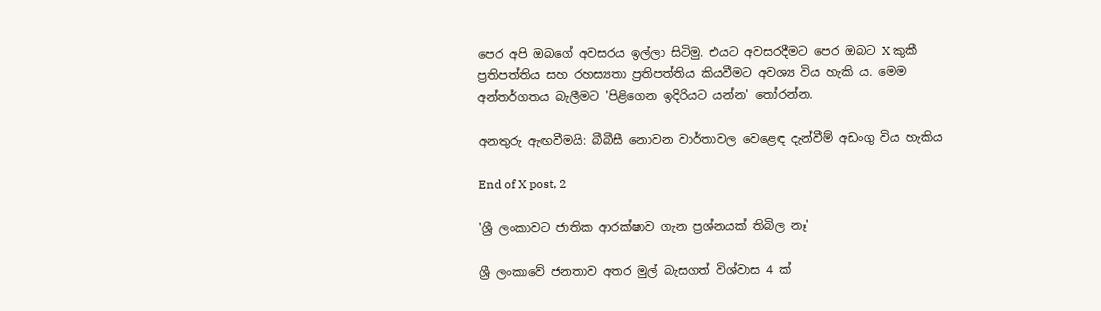පෙර අපි ඔබගේ අවසරය ඉල්ලා සිටිමු. එයට අවසරදීමට පෙර ඔබට X කුකී ප්‍රතිපත්තිය සහ රහස්‍යතා ප්‍රතිපත්තිය කියවීමට අවශ්‍ය විය හැකි ය. මෙම අන්තර්ගතය බැලීමට 'පිළිගෙන ඉදිරියට යන්න' තෝරන්න.

අනතුරු ඇඟවීමයි: බීබීසී නොවන වාර්තාවල වෙළෙඳ දැන්වීම් අඩංගු විය හැකිය

End of X post, 2

'ශ්‍රී ලංකාවට ජාතික ආරක්ෂාව ගැන ප්‍රශ්නයක් තිබිල නෑ'

ශ්‍රී ලංකාවේ ජනතාව අතර මුල් බැසගත් විශ්වාස 4 ක්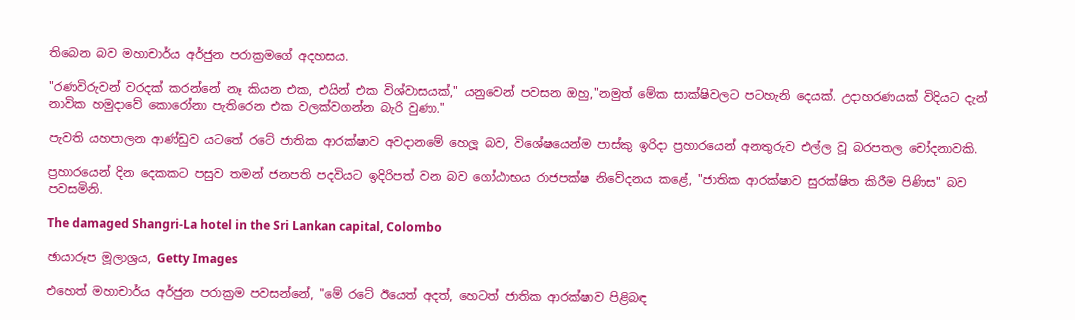තිබෙන බව මහාචාර්ය අර්ජුන පරාක්‍රමගේ අදහසය.

"රණවිරුවන් වරදක් කරන්නේ නෑ කියන එක, එයින් එක විශ්වාසයක්," යනුවෙන් පවසන ඔහු,"නමුත් මේක සාක්ෂිවලට පටහැනි දෙයක්. උදාහරණයක් විදියට දැන් නාවික හමුදාවේ කොරෝනා පැතිරෙන එක වලක්වගන්න බැරි වුණා."

පැවති යහපාලන ආණ්ඩුව යටතේ රටේ ජාතික ආරක්ෂාව අවදානමේ හෙලූ බව, විශේෂයෙන්ම පාස්කු ඉරිදා ප්‍රහාරයෙන් අනතුරුව එල්ල වූ බරපතල චෝදනාවකි.

ප්‍රහාරයෙන් දින දෙකකට පසුව තමන් ජනපති පදවියට ඉදිරිපත් වන බව ගෝඨාභය රාජපක්ෂ නිවේදනය කළේ, "ජාතික ආරක්ෂාව සුරක්ෂිත කිරීම පිණිස" බව පවසමිනි.

The damaged Shangri-La hotel in the Sri Lankan capital, Colombo

ඡායාරූප මූලාශ්‍රය, Getty Images

එහෙත් මහාචාර්ය අර්ජුන පරාක්‍රම පවසන්නේ, "මේ රටේ ඊයෙත් අදත්, හෙටත් ජාතික ආරක්ෂාව පිළිබඳ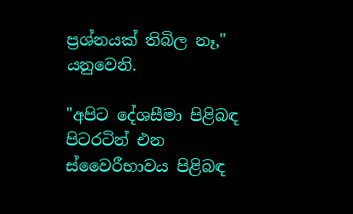ප්‍රශ්නයක් තිබිල නෑ," යනුවෙනි.

"අපිට දේශසීමා පිළිබඳ පිටරටින් එන ස්වෛරීභාවය පිළිබඳ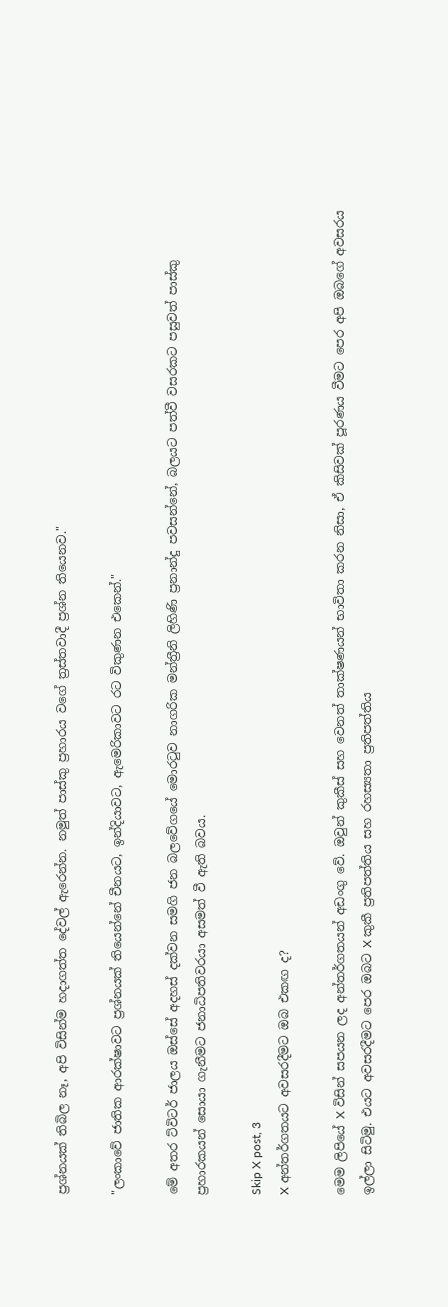ප්‍රශ්නයක් තිබිල නෑ, අපි විසින්ම හදාගත්ත දේවල් ඇරෙන්න. නමුත් පාස්කු ප්‍රහාරය වගේ ත්‍රස්තවාදී ප්‍රශ්න තියෙනව."

"ලංකාවේ ජාතික ආරක්ෂාවට ප්‍රශ්නයක් තියෙන්නේ චීනයට, ඉන්දියාවට, ඇමෙරිකාවට රට විකුණන එකෙන්."

මේ අතර ට්විටර් ජාලය ඔස්සේ අදහස් දක්වන සමගි ජන බලවේගයේ මොරටුව නාගරික මන්ත්‍රීනි ලිහිණි ප්‍රනාන්දු පවසන්නේ, බලයට පත්වී වසරකට පසුවත් පාස්කු ප්‍රහාරකයන් සොයා ගැනීමට ජනාධිපතිවරයා අසමත් වී ඇති බවය.

Skip X post, 3
X අන්තර්ගතයට අවසරදීමට ඔබ එකඟ ද?

මෙම ලිපියේ X විසින් සපයන ලද අන්තර්ගතයන් අඩංගු වේ. ඔවුන් කුකීස් සහ වෙනත් තාක්ෂණයන් භාවිතා කරන නිසා, ඒ කිසිවක් පූරණය වීමට පෙර අපි ඔබගේ අවසරය ඉල්ලා සිටිමු. එයට අවසරදීමට පෙර ඔබට X කුකී ප්‍රතිපත්තිය සහ රහස්‍යතා ප්‍රතිපත්තිය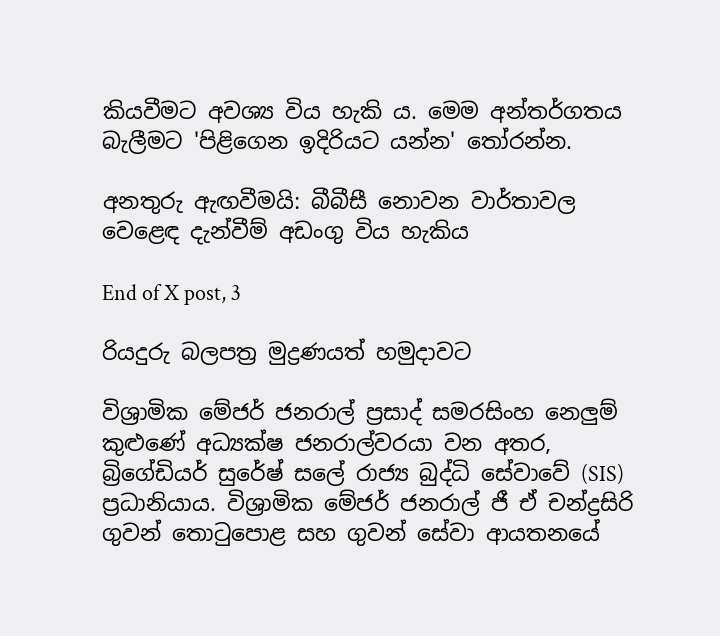කියවීමට අවශ්‍ය විය හැකි ය. මෙම අන්තර්ගතය බැලීමට 'පිළිගෙන ඉදිරියට යන්න' තෝරන්න.

අනතුරු ඇඟවීමයි: බීබීසී නොවන වාර්තාවල වෙළෙඳ දැන්වීම් අඩංගු විය හැකිය

End of X post, 3

රියදුරු බලපත්‍ර මුද්‍රණයත් හමුදාවට

විශ්‍රාමික මේජර් ජනරාල් ප්‍රසාද් සමරසිංහ නෙලුම් කුළුණේ අධ්‍යක්ෂ ජනරාල්වරයා වන අතර, බ්‍රිගේඩියර් සුරේෂ් සලේ රාජ්‍ය බුද්ධි සේවාවේ (SIS) ප්‍රධානියාය. විශ්‍රාමික මේජර් ජනරාල් ජී ඒ චන්ද්‍රසිරි ගුවන් තොටුපොළ සහ ගුවන් සේවා ආයතනයේ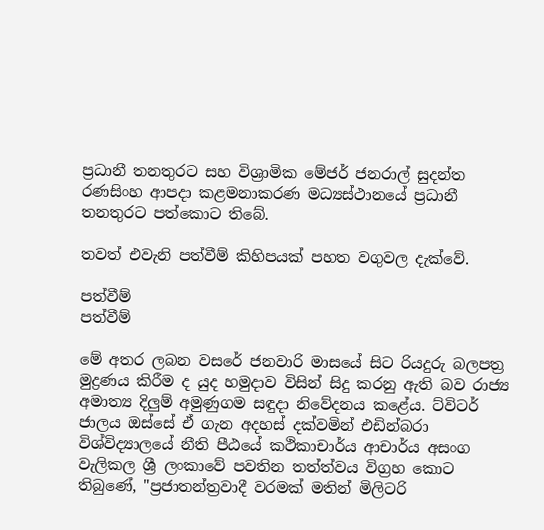ප්‍රධානී තනතුරට සහ විශ්‍රාමික මේජර් ජනරාල් සුදන්ත රණසිංහ ආපදා කළමනාකරණ මධ්‍යස්ථානයේ ප්‍රධානී තනතුරට පත්කොට තිබේ.

තවත් එවැනි පත්වීම් කිහිපයක් පහත වගුවල දැක්වේ.

පත්වීම්
පත්වීම්

මේ අතර ලබන වසරේ ජනවාරි මාසයේ සිට රියදුරු බලපත්‍ර මුද්‍රණය කිරීම ද යුද හමුදාව විසින් සිදු කරනු ඇති බව රාජ්‍ය අමාත්‍ය දිලුම් අමුණුගම සඳුදා නිවේදනය කළේය. ට්විටර් ජාලය ඔස්සේ ඒ ගැන අදහස් දක්වමින් එඩින්බරා විශ්විද්‍යාලයේ නීති පීඨයේ කථිකාචාර්ය ආචාර්ය අසංග වැලිකල ශ්‍රී ලංකාවේ පවතින තත්ත්වය විග්‍රහ කොට තිබුණේ, "ප්‍රජාතන්ත්‍රවාදී වරමක් මතින් මිලිටරි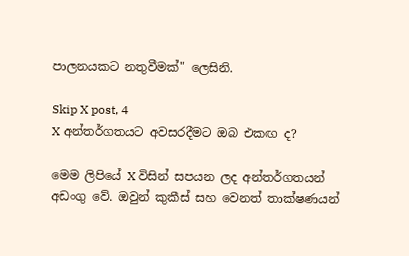පාලනයකට නතුවීමක්" ලෙසිනි.

Skip X post, 4
X අන්තර්ගතයට අවසරදීමට ඔබ එකඟ ද?

මෙම ලිපියේ X විසින් සපයන ලද අන්තර්ගතයන් අඩංගු වේ. ඔවුන් කුකීස් සහ වෙනත් තාක්ෂණයන්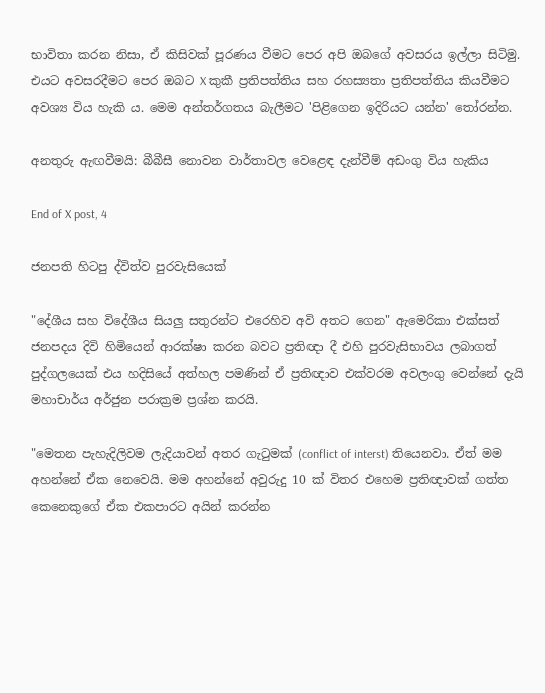භාවිතා කරන නිසා, ඒ කිසිවක් පූරණය වීමට පෙර අපි ඔබගේ අවසරය ඉල්ලා සිටිමු. එයට අවසරදීමට පෙර ඔබට X කුකී ප්‍රතිපත්තිය සහ රහස්‍යතා ප්‍රතිපත්තිය කියවීමට අවශ්‍ය විය හැකි ය. මෙම අන්තර්ගතය බැලීමට 'පිළිගෙන ඉදිරියට යන්න' තෝරන්න.

අනතුරු ඇඟවීමයි: බීබීසී නොවන වාර්තාවල වෙළෙඳ දැන්වීම් අඩංගු විය හැකිය

End of X post, 4

ජනපති හිටපු ද්විත්ව පුරවැසියෙක්

"දේශීය සහ විදේශීය සියලු සතුරන්ට එරෙහිව අවි අතට ගෙන" ඇමෙරිකා එක්සත් ජනපදය දිවි හිමියෙන් ආරක්ෂා කරන බවට ප්‍රතිඥා දී එහි පුරවැසිභාවය ලබාගත් පුද්ගලයෙක් එය හදිසියේ අත්හල පමණින් ඒ ප්‍රතිඥාව එක්වරම අවලංගු වෙන්නේ දැයි මහාචාර්ය අර්ජුන පරාක්‍රම ප්‍රශ්න කරයි.

"මෙතන පැහැදිලිවම ලැදියාවන් අතර ගැටුමක් (conflict of interst) තියෙනවා. ඒත් මම අහන්නේ ඒක නෙවෙයි. මම අහන්නේ අවුරුදු 10 ක් විතර එහෙම ප්‍රතිඥාවක් ගත්ත කෙනෙකුගේ ඒක එකපාරට අයින් කරන්න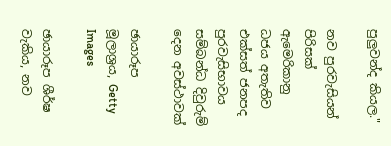පුලුවන්ද කියල."

නව පුරවැසියන් පිරිසක් ඇමෙරිකානු ධජය අතැතිව එක්සත් ජනපද පුරවැසිභාවය සම්බන්ධ දිවුරුම් දෙන අවස්ථාවක්

ඡායාරූප මූලාශ්‍රය, Getty Images

ඡායාරූප ශීර්ෂ වැකිය, නව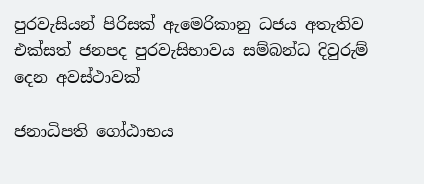පුරවැසියන් පිරිසක් ඇමෙරිකානු ධජය අතැතිව එක්සත් ජනපද පුරවැසිභාවය සම්බන්ධ දිවුරුම් දෙන අවස්ථාවක්

ජනාධිපති ගෝඨාභය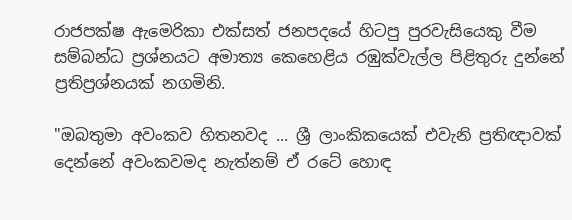රාජපක්ෂ ඇමෙරිකා එක්සත් ජනපදයේ හිටපු පුරවැසියෙකු වීම සම්බන්ධ ප්‍රශ්නයට අමාත්‍ය කෙහෙළිය රඹුක්වැල්ල පිළිතුරු දුන්නේ ප්‍රතිප්‍රශ්නයක් නගමිනි.

"ඔබතුමා අවංකව හිතනවද ... ශ්‍රී ලාංකිකයෙක් එවැනි ප්‍රතිඥාවක් දෙන්නේ අවංකවමද නැත්නම් ඒ රටේ හොඳ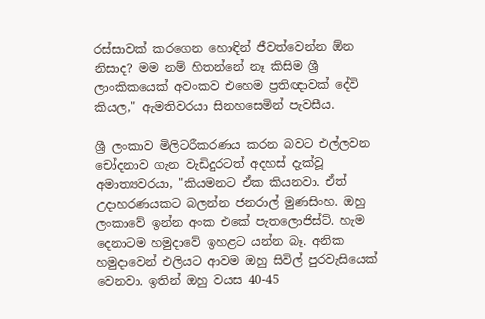රස්සාවක් කරගෙන හොඳින් ජීවත්වෙන්න ඕන නිසාද? මම නම් හිතන්නේ නෑ කිසිම ශ්‍රී ලාංකිකයෙක් අවංකව එහෙම ප්‍රතිඥාවක් දේවි කියල," ඇමතිවරයා සිනහසෙමින් පැවසීය.

ශ්‍රී ලංකාව මිලිටරීකරණය කරන බවට එල්ලවන චෝදනාව ගැන වැඩිදුරටත් අදහස් දැක්වූ අමාත්‍යවරයා, "කියමනට ඒක කියනවා. ඒත් උදාහරණයකට බලන්න ජනරාල් මුණසිංහ. ඔහු ලංකාවේ ඉන්න අංක එකේ පැතලොජිස්ට්. හැම දෙනාටම හමුදාවේ ඉහළට යන්න බෑ. අනික හමුදාවෙන් එලියට ආවම ඔහු සිවිල් පුරවැසියෙක් වෙනවා. ඉතින් ඔහු වයස 40-45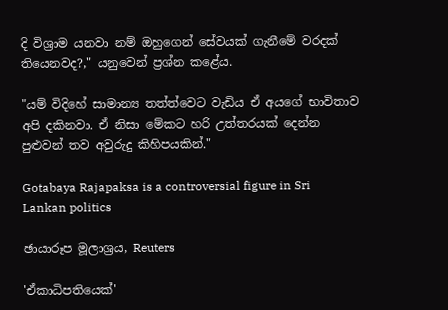දි විශ්‍රාම යනවා නම් ඔහුගෙන් සේවයක් ගැනීමේ වරදක් තියෙනවද?," යනුවෙන් ප්‍රශ්න කළේය.

"යම් විදිහේ සාමාන්‍ය තත්ත්වෙට වැඩිය ඒ අයගේ භාවිතාව අපි දකිනවා. ඒ නිසා මේකට හරි උත්තරයක් දෙන්න පුළුවන් තව අවුරුදු කිහිපයකින්."

Gotabaya Rajapaksa is a controversial figure in Sri Lankan politics

ඡායාරූප මූලාශ්‍රය, Reuters

'ඒකාධිපතියෙක්'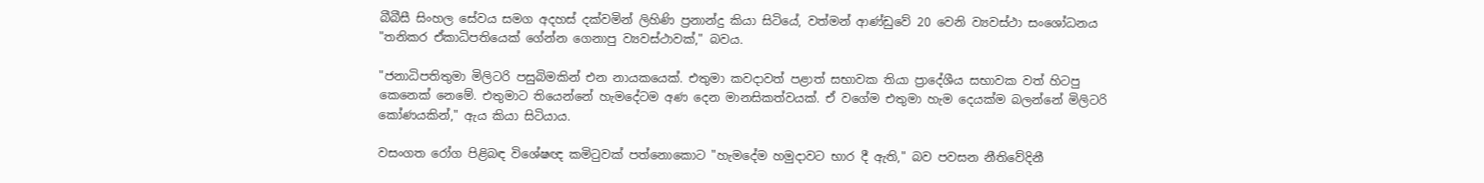බීබීසී සිංහල සේවය සමග අදහස් දක්වමින් ලිහිණි ප්‍රනාන්දු කියා සිටියේ, වත්මන් ආණ්ඩුවේ 20 වෙනි ව්‍යවස්ථා සංශෝධනය "තනිකර ඒකාධිපතියෙක් ගේන්න ගෙනාපු ව්‍යවස්ථාවක්," බවය.

"ජනාධිපතිතුමා මිලිටරි පසුබිමකින් එන නායකයෙක්. එතුමා කවදාවත් පළාත් සභාවක තියා ප්‍රාදේශීය සභාවක වත් හිටපු කෙනෙක් නෙමේ. එතුමාට තියෙන්නේ හැමදේටම අණ දෙන මානසිකත්වයක්. ඒ වගේම එතුමා හැම දෙයක්ම බලන්නේ මිලිටරි කෝණයකින්," ඇය කියා සිටියාය.

වසංගත රෝග පිළිබඳ විශේෂඥ කමිටුවක් පත්නොකොට "හැමදේම හමුදාවට භාර දී ඇති," බව පවසන නීතිවේදිනී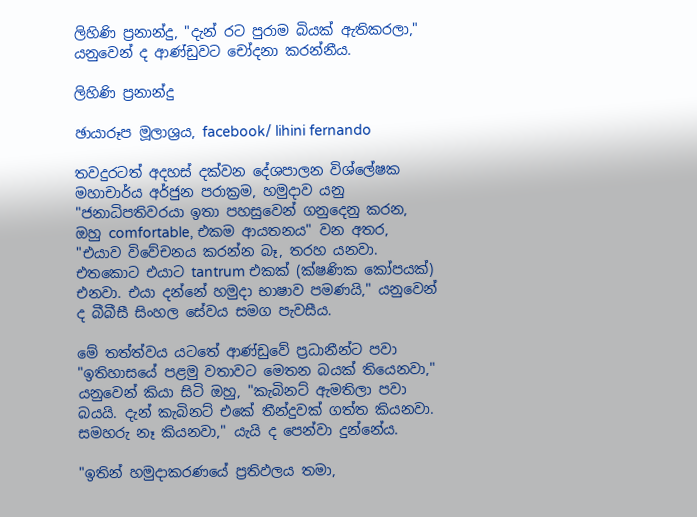ලිහිණි ප්‍රනාන්දු, "දැන් රට පුරාම බියක් ඇතිකරලා," යනුවෙන් ද ආණ්ඩුවට චෝදනා කරන්නීය.

ලිහිණි ප්‍රනාන්දු

ඡායාරූප මූලාශ්‍රය, facebook/ lihini fernando

තවදුරටත් අදහස් දක්වන දේශපාලන විශ්ලේෂක මහාචාර්ය අර්ජුන පරාක්‍රම, හමුදාව යනු "ජනාධිපතිවරයා ඉතා පහසුවෙන් ගනුදෙනු කරන, ඔහු comfortable, එකම ආයතනය" වන අතර, "එයාව විවේචනය කරන්න බෑ, තරහ යනවා. එතකොට එයාට tantrum එකක් (ක්ෂණික කෝපයක්) එනවා. එයා දන්නේ හමුදා භාෂාව පමණයි," යනුවෙන් ද බීබීසී සිංහල සේවය සමග පැවසීය.

මේ තත්ත්වය යටතේ ආණ්ඩුවේ ප්‍රධානීන්ට පවා "ඉතිහාසයේ පළමු වතාවට මෙතන බයක් තියෙනවා," යනුවෙන් කියා සිටි ඔහු, "කැබිනට් ඇමතිලා පවා බයයි. දැන් කැබිනට් එකේ තීන්දුවක් ගත්ත කියනවා. සමහරු නෑ කියනවා," යැයි ද පෙන්වා දුන්නේය.

"ඉතින් හමුදාකරණයේ ප්‍රතිඵලය තමා,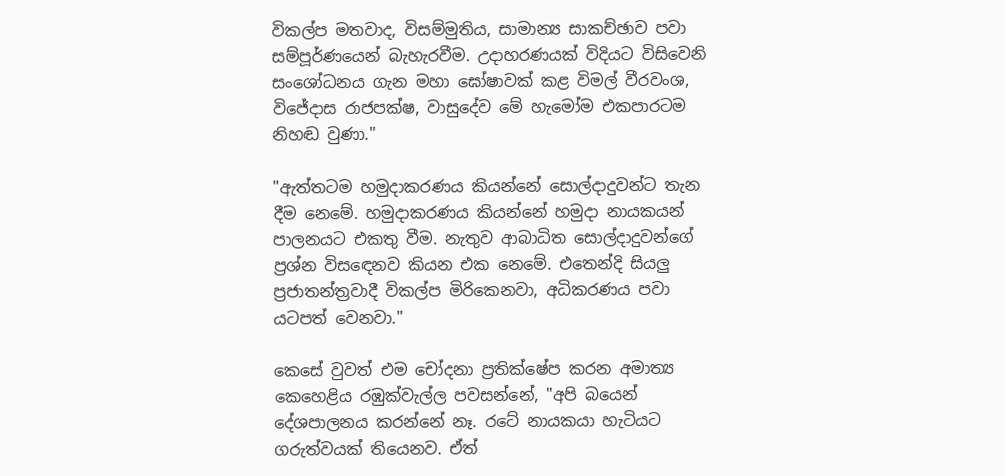විකල්ප මතවාද, විසම්මුතිය, සාමාන්‍ය සාකච්ඡාව පවා සම්පූර්ණයෙන් බැහැරවීම. උදාහරණයක් විදියට විසිවෙනි සංශෝධනය ගැන මහා ඝෝෂාවක් කළ විමල් වීරවංශ, විජේදාස රාජපක්ෂ, වාසුදේව මේ හැමෝම එකපාරටම නිහඬ වුණා."

"ඇත්තටම හමුදාකරණය කියන්නේ සොල්දාදුවන්ට තැන දීම නෙමේ. හමුදාකරණය කියන්නේ හමුදා නායකයන් පාලනයට එකතු වීම. නැතුව ආබාධිත සොල්දාදුවන්ගේ ප්‍රශ්න විසඳෙනව කියන එක නෙමේ. එතෙන්දි සියලු ප්‍රජාතන්ත්‍රවාදී විකල්ප මිරිකෙනවා, අධිකරණය පවා යටපත් වෙනවා."

කෙසේ වුවත් එම චෝදනා ප්‍රතික්ෂේප කරන අමාත්‍ය කෙහෙළිය රඹුක්වැල්ල පවසන්නේ, "අපි බයෙන් දේශපාලනය කරන්නේ නෑ. රටේ නායකයා හැටියට ගරුත්වයක් තියෙනව. ඒත්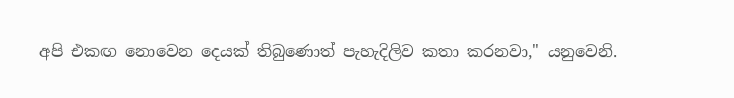අපි එකඟ නොවෙන දෙයක් තිබුණොත් පැහැදිලිව කතා කරනවා," යනුවෙනි.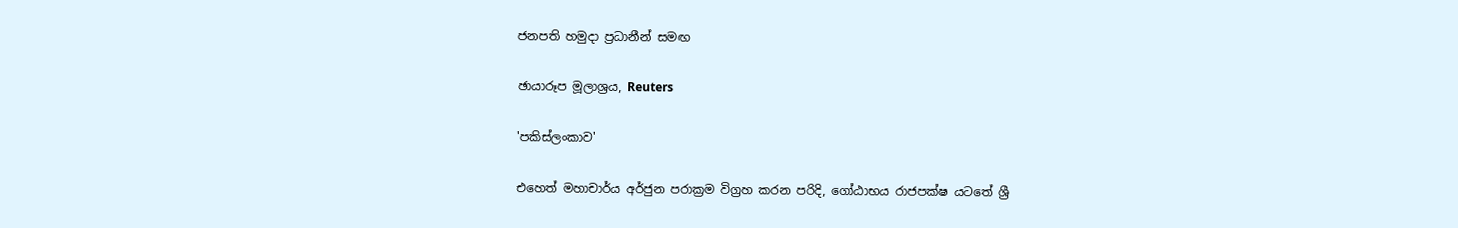ජනපති හමුදා ප්‍රධානීන් සමඟ

ඡායාරූප මූලාශ්‍රය, Reuters

'පකිස්ලංකාව'

එහෙත් මහාචාර්ය අර්ජුන පරාක්‍රම විග්‍රහ කරන පරිදි, ගෝඨාභය රාජපක්ෂ යටතේ ශ්‍රී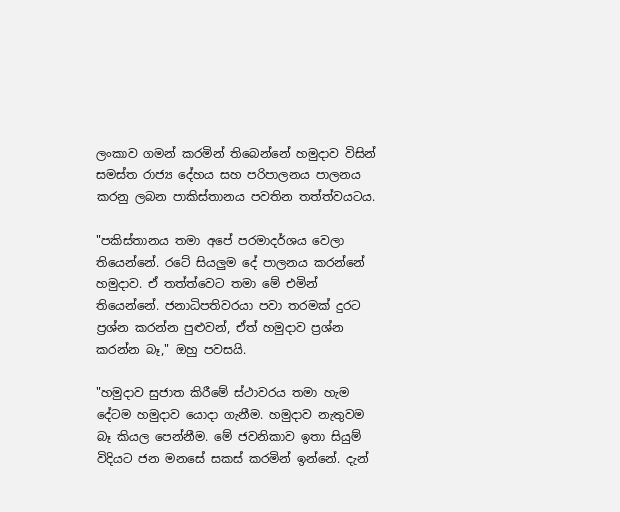ලංකාව ගමන් කරමින් තිබෙන්නේ හමුදාව විසින් සමස්ත රාජ්‍ය දේහය සහ පරිපාලනය පාලනය කරනු ලබන පාකිස්තානය පවතින තත්ත්වයටය.

"පකිස්තානය තමා අපේ පරමාදර්ශය වෙලා තියෙන්නේ. රටේ සියලුම දේ පාලනය කරන්නේ හමුදාව. ඒ තත්ත්වෙට තමා මේ එමින් තියෙන්නේ. ජනාධිපතිවරයා පවා තරමක් දුරට ප්‍රශ්න කරන්න පුළුවන්, ඒත් හමුදාව ප්‍රශ්න කරන්න බෑ," ඔහු පවසයි.

"හමුදාව සුජාත කිරීමේ ස්ථාවරය තමා හැම දේටම හමුදාව යොදා ගැනීම. හමුදාව නැතුවම බෑ කියල පෙන්නීම. මේ ජවනිකාව ඉතා සියුම් විදියට ජන මනසේ සකස් කරමින් ඉන්නේ. දැන්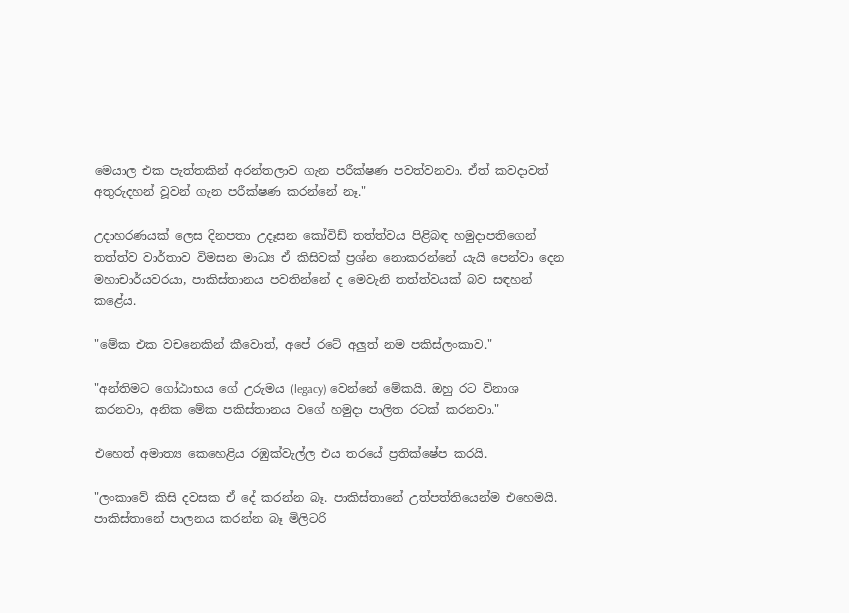මෙයාල එක පැත්තකින් අරන්තලාව ගැන පරීක්ෂණ පවත්වනවා. ඒත් කවදාවත් අතුරුදහන් වූවන් ගැන පරීක්ෂණ කරන්නේ නෑ."

උදාහරණයක් ලෙස දිනපතා උදෑසන කෝවිඩ් තත්ත්වය පිළිබඳ හමුදාපතිගෙන් තත්ත්ව වාර්තාව විමසන මාධ්‍ය ඒ කිසිවක් ප්‍රශ්න නොකරන්නේ යැයි පෙන්වා දෙන මහාචාර්යවරයා, පාකිස්තානය පවතින්නේ ද මෙවැනි තත්ත්වයක් බව සඳහන් කළේය.

"මේක එක වචනෙකින් කීවොත්, අපේ රටේ අලුත් නම පකිස්ලංකාව."

"අන්තිමට ගෝඨාභය ගේ උරුමය (legacy) වෙන්නේ මේකයි. ඔහු රට විනාශ කරනවා, අනික මේක පකිස්තානය වගේ හමුදා පාලිත රටක් කරනවා."

එහෙත් අමාත්‍ය කෙහෙළිය රඹුක්වැල්ල එය තරයේ ප්‍රතික්ෂේප කරයි.

"ලංකාවේ කිසි දවසක ඒ දේ කරන්න බෑ. පාකිස්තානේ උත්පත්තියෙන්ම එහෙමයි. පාකිස්තානේ පාලනය කරන්න බෑ මිලිටරි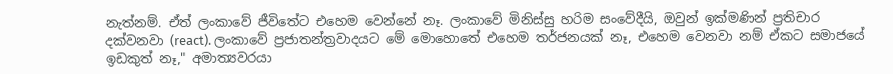නැත්නම්. ඒත් ලංකාවේ ජීවිතේට එහෙම වෙන්නේ නෑ. ලංකාවේ මිනිස්සු හරිම සංවේදීයි, ඔවුන් ඉක්මණින් ප්‍රතිචාර දක්වනවා (react). ලංකාවේ ප්‍රජාතන්ත්‍රවාදයට මේ මොහොතේ එහෙම තර්ජනයක් නෑ, එහෙම වෙනවා නම් ඒකට සමාජයේ ඉඩකුත් නෑ," අමාත්‍යවරයා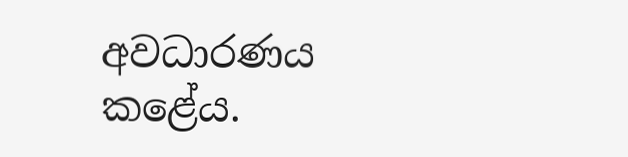අවධාරණය කළේය.